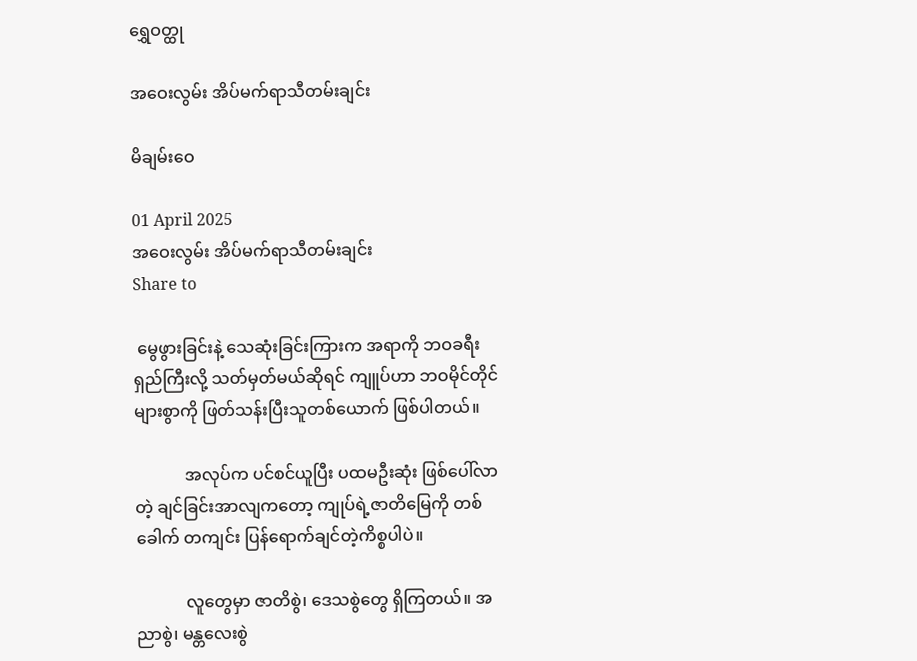ရွှေဝတ္ထု

အဝေးလွမ်း အိပ်မက်ရာသီတမ်းချင်း

မိချမ်းဝေ

01 April 2025
အဝေးလွမ်း အိပ်မက်ရာသီတမ်းချင်း
Share to

 မွေဖွားခြင်းနဲ့ သေဆုံးခြင်းကြားက အရာကို ဘဝခရီးရှည်ကြီးလို့ သတ်မှတ်မယ်ဆိုရင် ကျူပ်ဟာ ဘဝမိုင်တိုင်များစွာကို ဖြတ်သန်းပြီးသူတစ်ယောက် ဖြစ်ပါတယ်။

            အလုပ်က ပင်စင်ယူပြီး ပထမဦးဆုံး ဖြစ်ပေါ်လာတဲ့ ချင်ခြင်းအာလျကတော့ ကျုပ်ရဲ့ဇာတိမြေကို တစ်ခေါက် တကျင်း ပြန်ရောက်ချင်တဲ့ကိစ္စပါပဲ။

            လူတွေမှာ ဇာတိစွဲ၊ ဒေသစွဲတွေ ရှိကြတယ်။ အညာစွဲ၊ မန္တလေးစွဲ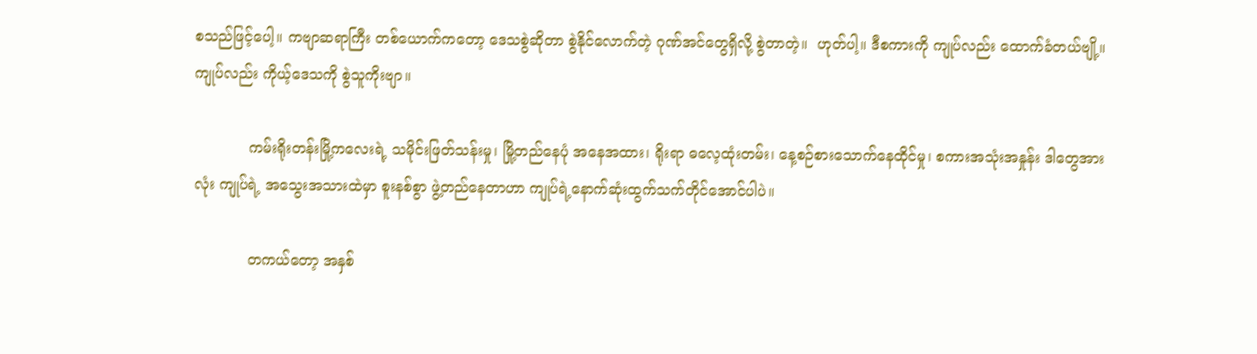စသည်ဖြင့်ပေါ့။ ကဗျာဆရာကြီး တစ်ယောက်ကတော့ ဒေသစွဲဆိုတာ စွဲနိုင်လောက်တဲ့ ဂုဏ်အင်တွေရှိလို့ စွဲတာတဲ့။  ဟုတ်ပါ့။ ဒီစကားကို ကျုပ်လည်း ထောက်ခံတယ်ဗျို့။ ကျုပ်လည်း ကိုယ့်ဒေသကို စွဲသူကိုးဗျာ။

            ကမ်းရိုးတန်းမြို့ကလေးရဲ့ သမိုင်းဖြတ်သန်းမှု၊ မြို့တည်နေပုံ အနေအထား၊ ရိုးရာ ဓလေ့ထုံးတမ်း၊ နေ့စဉ်စားသောက်နေထိုင်မှု၊ စကားအသုံးအနှုန်း ဒါတွေအားလုံး ကျုပ်ရဲ့ အသွေးအသားထဲမှာ စူးနစ်စွာ ဖွဲ့တည်နေတာဟာ ကျုပ်ရဲ့နောက်ဆုံးထွက်သက်တိုင်အောင်ပါပဲ။

            တကယ်တော့ အနှစ်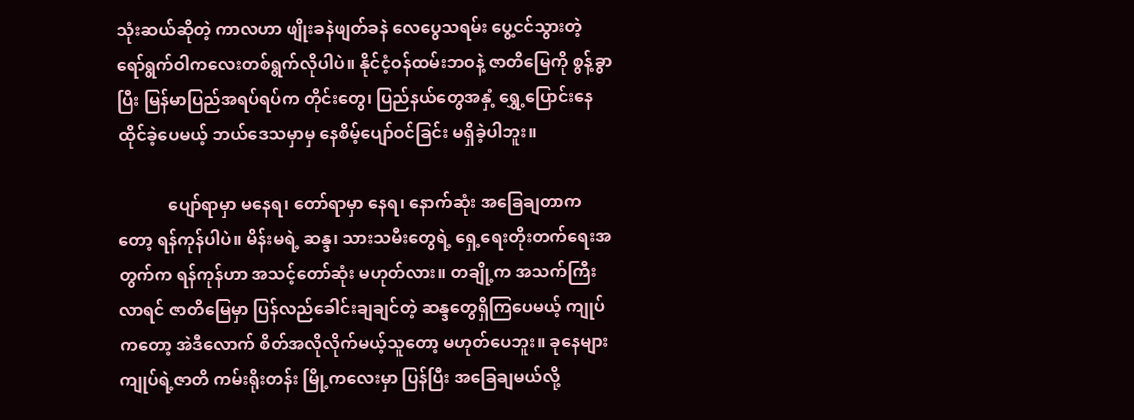သုံးဆယ်ဆိုတဲ့ ကာလဟာ ဖျိုးခနဲဖျတ်ခနဲ လေပွေသရမ်း ပွေ့ငင်သွားတဲ့ ရော်ရွက်ဝါကလေးတစ်ရွက်လိုပါပဲ။ နိုင်ငံ့ဝန်ထမ်းဘဝနဲ့ ဇာတိမြေကို စွန့်ခွာပြီး မြန်မာပြည်အရပ်ရပ်က တိုင်းတွေ၊ ပြည်နယ်တွေအနှံ့ ရွှေ့ပြောင်းနေထိုင်ခဲ့ပေမယ့် ဘယ်ဒေသမှာမှ နေစိမ့်ပျော်ဝင်ခြင်း မရှိခဲ့ပါဘူး။

            ပျော်ရာမှာ မနေရ၊ တော်ရာမှာ နေရ၊ နောက်ဆုံး အခြေချတာကတော့ ရန်ကုန်ပါပဲ။ မိန်းမရဲ့ ဆန္ဒ၊ သားသမီးတွေရဲ့ ရှေ့ရေးတိုးတက်ရေးအတွက်က ရန်ကုန်ဟာ အသင့်တော်ဆုံး မဟုတ်လား။ တချို့က အသက်ကြီးလာရင် ဇာတိမြေမှာ ပြန်လည်ခေါင်းချချင်တဲ့ ဆန္ဒတွေရှိကြပေမယ့် ကျုပ်ကတော့ အဲဒီလောက် စိတ်အလိုလိုက်မယ့်သူတော့ မဟုတ်ပေဘူး။ ခုနေများ ကျုပ်ရဲ့ဇာတိ ကမ်းရိုးတန်း မြို့ကလေးမှာ ပြန်ပြီး အခြေချမယ်လို့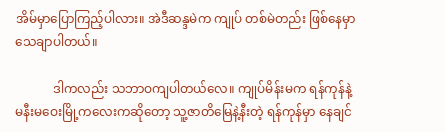အိမ်မှာပြောကြည့်ပါလား။ အဲဒီဆန္ဒမဲက ကျုပ် တစ်မဲတည်း ဖြစ်နေမှာ သေချာပါတယ်။

            ဒါကလည်း သဘာဝကျပါတယ်လေ။ ကျုပ်မိန်းမက ရန်ကုန်နဲ့ မနီးမဝေးမြို့ကလေးကဆိုတော့ သူ့ဇာတိမြေနဲ့နီးတဲ့ ရန်ကုန်မှာ နေချင်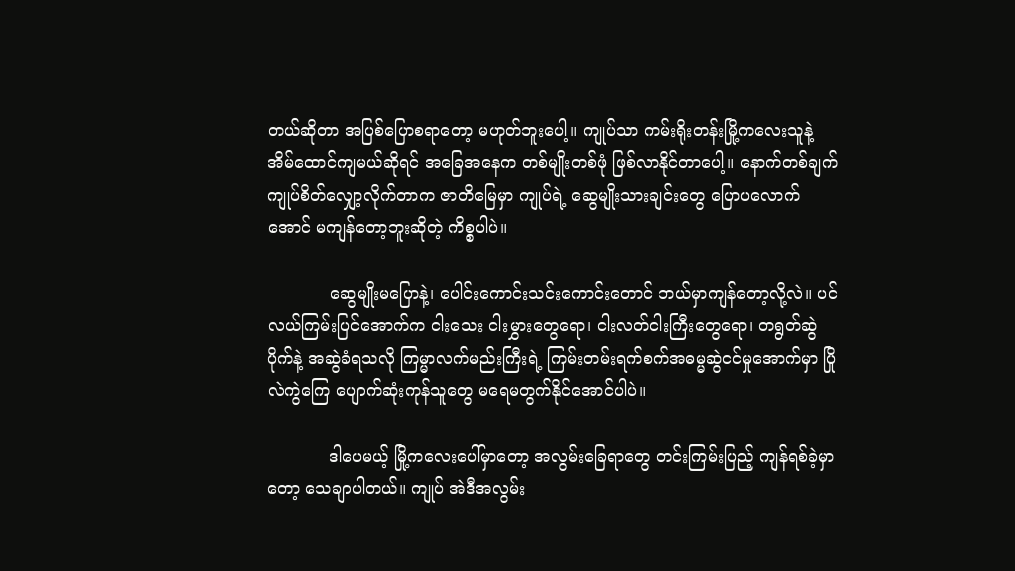တယ်ဆိုတာ အပြစ်ပြောစရာတော့ မဟုတ်ဘူးပေါ့။ ကျုပ်သာ ကမ်းရိုးတန်းမြို့ကလေးသူနဲ့ အိမ်ထောင်ကျမယ်ဆိုရင် အခြေအနေက တစ်မျိုးတစ်ဖုံ ဖြစ်လာနိုင်တာပေါ့။ နောက်တစ်ချက် ကျုပ်စိတ်လျှော့လိုက်တာက ဇာတိမြေမှာ ကျုပ်ရဲ့ ဆွေမျိုးသားချင်းတွေ ပြောပလောက်အောင် မကျန်တော့ဘူးဆိုတဲ့ ကိစ္စပါပဲ။

            ဆွေမျိုးမပြောနဲ့၊ ပေါင်းကောင်းသင်းကောင်းတောင် ဘယ်မှာကျန်တော့လို့လဲ။ ပင်လယ်ကြမ်းပြင်အောက်က ငါးသေး ငါးမွှားတွေရော၊ ငါးလတ်ငါးကြီးတွေရော၊ တရွတ်ဆွဲပိုက်နဲ့ အဆွဲခံရသလို ကြမ္မာလက်မည်းကြီးရဲ့ ကြမ်းတမ်းရက်စက်အဓမ္မဆွဲငင်မှုအောက်မှာ ပြိုလဲကွဲကြေ ပျောက်ဆုံးကုန်သူတွေ မရေမတွက်နိုင်အောင်ပါပဲ။

            ဒါပေမယ့် မြို့ကလေးပေါ်မှာတော့ အလွမ်းခြေရာတွေ တင်းကြမ်းပြည့် ကျန်ရစ်ခဲ့မှာတော့ သေချာပါတယ်။ ကျုပ် အဲဒီအလွမ်း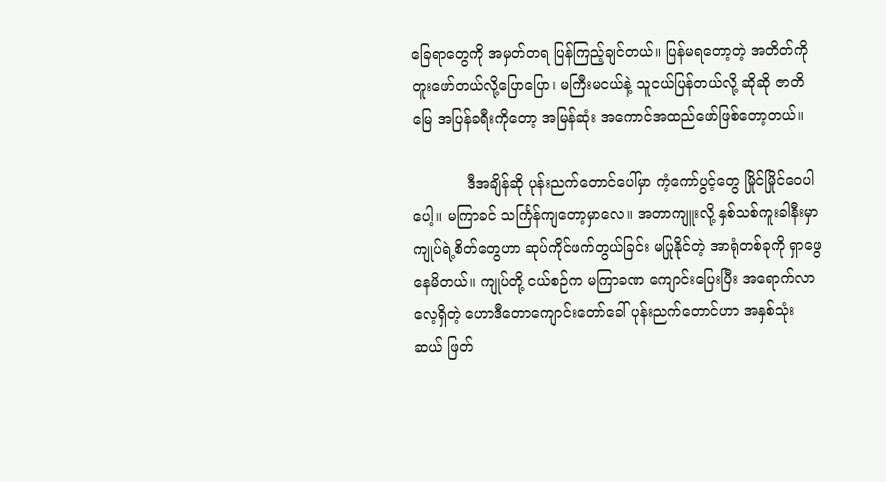ခြေရာတွေကို အမှတ်တရ ပြန်ကြည့်ချင်တယ်။ ပြန်မရတော့တဲ့ အတိတ်ကို တူးဖော်တယ်လို့ပြောပြော၊ မကြီးမငယ်နဲ့ သူငယ်ပြန်တယ်လို့ ဆိုဆို ဇာတိမြေ အပြန်ခရီးကိုတော့ အမြန်ဆုံး အကောင်အထည်ဖော်ဖြစ်တော့တယ်။

            ဒီအချိန်ဆို ပုန်းညက်တောင်ပေါ်မှာ ကံ့ကော်ပွင့်တွေ မြိုင်မြိုင်ဝေပါပေါ့။ မကြာခင် သင်္ကြန်ကျတော့မှာလေ။ အတာကျူးလို့ နှစ်သစ်ကူးခါနီးမှာ ကျုပ်ရဲ့စိတ်တွေဟာ ဆုပ်ကိုင်ဖက်တွယ်ခြင်း မပြုနိုင်တဲ့ အာရုံတစ်ခုကို ရှာဖွေနေမိတယ်။ ကျုပ်တို့ ငယ်စဉ်က မကြာခဏ ကျောင်းပြေးပြီး အရောက်လာလေ့ရှိတဲ့ ဟောဒီတောကျောင်းတော်ခေါ် ပုန်းညက်တောင်ဟာ အနှစ်သုံးဆယ် ဖြတ်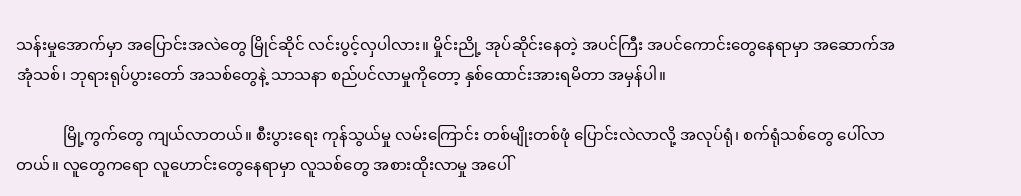သန်းမှုအောက်မှာ အပြောင်းအလဲတွေ မြိုင်ဆိုင် လင်းပွင့်လှပါလား။ မှိုင်းညို့ အုပ်ဆိုင်းနေတဲ့ အပင်ကြီး အပင်ကောင်းတွေနေရာမှာ အဆောက်အအုံသစ်၊ ဘုရားရုပ်ပွားတော် အသစ်တွေနဲ့ သာသနာ စည်ပင်လာမှုကိုတော့ နှစ်ထောင်းအားရမိတာ အမှန်ပါ။

            မြို့ကွက်တွေ ကျယ်လာတယ်။ စီးပွားရေး ကုန်သွယ်မှု လမ်းကြောင်း တစ်မျိုးတစ်ဖုံ ပြောင်းလဲလာလို့ အလုပ်ရုံ၊ စက်ရုံသစ်တွေ ပေါ်လာတယ်။ လူတွေကရော လူဟောင်းတွေနေရာမှာ လူသစ်တွေ အစားထိုးလာမှု အပေါ်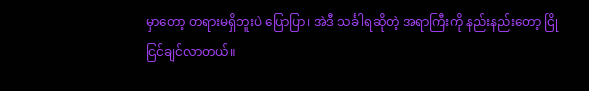မှာတော့ တရားမရှိဘူးပဲ ပြောပြာ၊ အဲဒီ သင်္ခါရဆိုတဲ့ အရာကြီးကို နည်းနည်းတော့ ငြိုငြင်ချင်လာတယ်။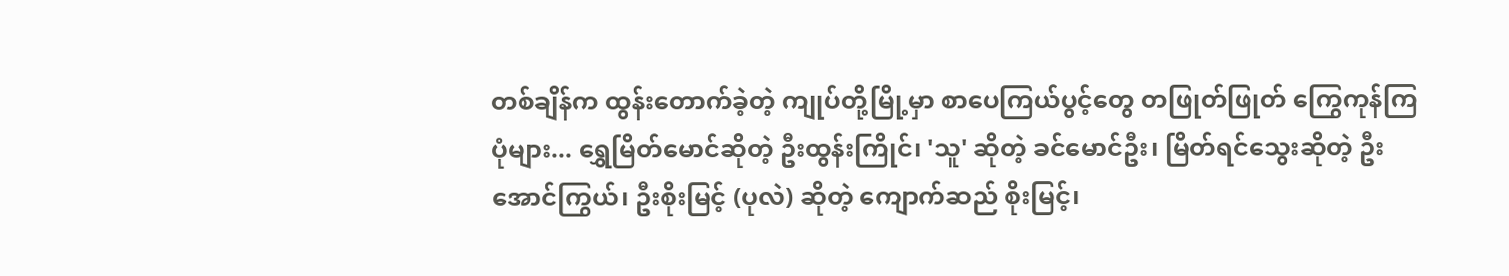တစ်ချိန်က ထွန်းတောက်ခဲ့တဲ့ ကျုပ်တို့မြို့မှာ စာပေကြယ်ပွင့်တွေ တဖြုတ်ဖြုတ် ကြွေကုန်ကြပုံများ... ရွှေမြိတ်မောင်ဆိုတဲ့ ဦးထွန်းကြိုင်၊ 'သူ' ဆိုတဲ့ ခင်မောင်ဦး၊ မြိတ်ရင်သွေးဆိုတဲ့ ဦးအောင်ကြွယ်၊ ဦးစိုးမြင့် (ပုလဲ) ဆိုတဲ့ ကျောက်ဆည် စိုးမြင့်၊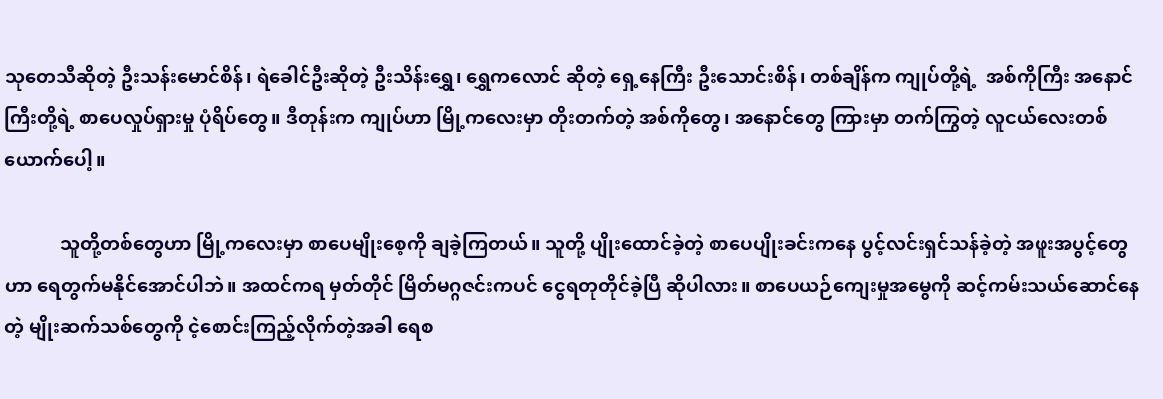သုတေသီဆိုတဲ့ ဦးသန်းမောင်စိန်၊ ရဲခေါင်ဦးဆိုတဲ့ ဦးသိန်းရွှေ၊ ရွှေကလောင် ဆိုတဲ့ ရှေ့နေကြီး ဦးသောင်းစိန်၊ တစ်ချိန်က ကျုပ်တို့ရဲ့  အစ်ကိုကြီး အနောင်ကြီးတို့ရဲ့ စာပေလှုပ်ရှားမှု ပုံရိပ်တွေ။ ဒီတုန်းက ကျုပ်ဟာ မြို့ကလေးမှာ တိုးတက်တဲ့ အစ်ကိုတွေ၊ အနောင်တွေ ကြားမှာ တက်ကြွတဲ့ လူငယ်လေးတစ်ယောက်ပေါ့။

            သူတို့တစ်တွေဟာ မြို့ကလေးမှာ စာပေမျိုးစေ့ကို ချခဲ့ကြတယ်။ သူတို့ ပျိုးထောင်ခဲ့တဲ့ စာပေပျိုးခင်းကနေ ပွင့်လင်းရှင်သန်ခဲ့တဲ့ အဖူးအပွင့်တွေဟာ ရေတွက်မနိုင်အောင်ပါဘဲ။ အထင်ကရ မှတ်တိုင် မြိတ်မဂ္ဂဇင်းကပင် ငွေရတုတိုင်ခဲ့ပြီ ဆိုပါလား။ စာပေယဉ်ကျေးမှုအမွေကို ဆင့်ကမ်းသယ်ဆောင်နေတဲ့ မျိုးဆက်သစ်တွေကို ငဲ့စောင်းကြည့်လိုက်တဲ့အခါ ရေစ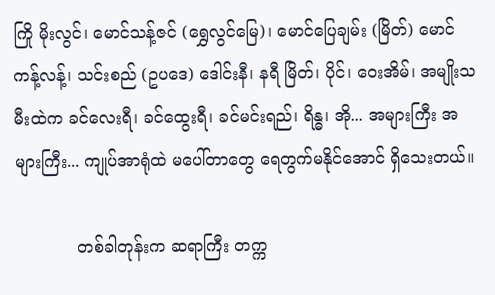ကြို မိုးလွင်၊ မောင်သန့်ဇင် (ရွှေလွင်မြေ)၊ မောင်ပြေချမ်း (မြိတ်) မောင်ကန့်လန့်၊ သင်းစည် (ဥပဒေ) ဒေါင်းနီ၊ နရီ မြိတ်၊ ပိုင်၊ ဝေးအိမ်၊ အမျိုးသမီးထဲက ခင်လေးရီ၊ ခင်ထွေးရီ၊ ခင်မင်းရည်၊ ရိန္ဓ၊ အို... အများကြီး အများကြီး... ကျုပ်အာရုံထဲ မပေါ်တာတွေ ရေတွက်မနိုင်အောင် ရှိသေးတယ်။

            တစ်ခါတုန်းက ဆရာကြီး တက္က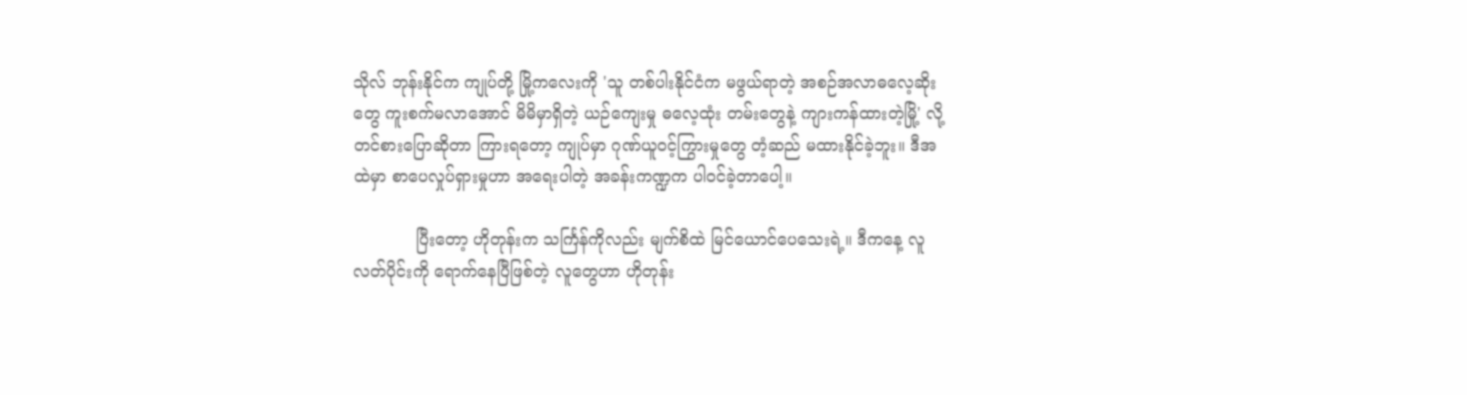သိုလ် ဘုန်းနိုင်က ကျုပ်တို့ မြို့ကလေးကို 'သူ တစ်ပါးနိုင်ငံက မဖွယ်ရာတဲ့ အစဉ်အလာဓလေ့ဆိုးတွေ ကူးစက်မလာအောင် မိမိမှာရှိတဲ့ ယဉ်ကျေးမှု ဓလေ့ထုံး တမ်းတွေနဲ့ ကျားကန်ထားတဲ့မြို့' လို့ တင်စားပြောဆိုတာ ကြားရတော့ ကျုပ်မှာ ဂုဏ်ယူဝင့်ကြွားမှုတွေ တံ့ဆည် မထားနိုင်ခဲ့ဘူး။ ဒီအထဲမှာ စာပေလှုပ်ရှားမှုဟာ အရေးပါတဲ့ အခန်းကဏ္ဍက ပါဝင်ခဲ့တာပေါ့။

            ပြီးတော့ ဟိုတုန်းက သင်္ကြန်ကိုလည်း မျက်စိထဲ မြင်ယောင်ပေသေးရဲ့။ ဒီကနေ့ လူလတ်ပိုင်းကို ရောက်နေပြီဖြစ်တဲ့ လူတွေဟာ ဟိုတုန်း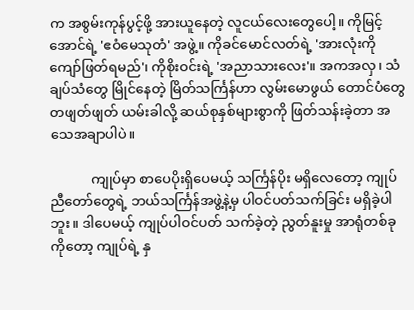က အစွမ်းကုန်ပွင့်ဖို့ အားယူနေတဲ့ လူငယ်လေးတွေပေါ့။ ကိုမြင့်အောင်ရဲ့ 'ဧဝံမေသုတံ' အဖွဲ့။ ကိုခင်မောင်လတ်ရဲ့ 'အားလုံးကို ကျော်ဖြတ်ရမည်'၊ ကိုစိုးဝင်းရဲ့ 'အညာသားလေး'။ အကအလှ၊ သံချပ်သံတွေ မြိုင်နေတဲ့ မြိတ်သင်္ကြန်ဟာ လွမ်းမောဖွယ် တောင်ပံတွေ တဖျတ်ဖျတ် ယမ်းခါလို့ ဆယ်စုနှစ်များစွာကို ဖြတ်သန်းခဲ့တာ အသေအချာပါပဲ။

            ကျုပ်မှာ စာပေပိုးရှိပေမယ့် သင်္ကြန်ပိုး မရှိလေတော့ ကျုပ်ညီတော်တွေရဲ့ ဘယ်သင်္ကြန်အဖွဲ့နဲ့မှ ပါဝင်ပတ်သက်ခြင်း မရှိခဲ့ပါဘူး။ ဒါပေမယ့် ကျုပ်ပါဝင်ပတ် သက်ခဲ့တဲ့ ညွတ်နူးမှု အာရုံတစ်ခုကိုတော့ ကျုပ်ရဲ့ နှ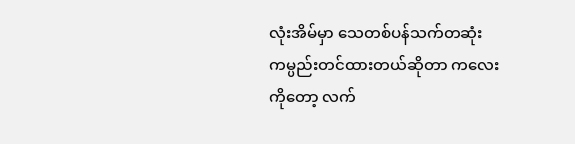လုံးအိမ်မှာ သေတစ်ပန်သက်တဆုံး ကမ္ပည်းတင်ထားတယ်ဆိုတာ ကလေးကိုတော့ လက်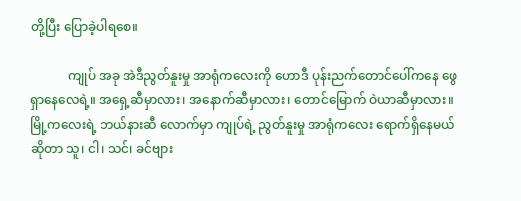တို့ပြီး ပြောခဲ့ပါရစေ။

            ကျုပ် အခု အဲဒီညွတ်နူးမှု အာရုံကလေးကို ဟောဒီ ပုန်းညက်တောင်ပေါ်ကနေ ဖွေရှာနေလေရဲ့။ အရှေ့ဆီမှာလား၊ အနောက်ဆီမှာလား၊ တောင်မြောက် ဝဲယာဆီမှာလား။ မြို့ကလေးရဲ့ ဘယ်နားဆီ လောက်မှာ ကျုပ်ရဲ့ ညွတ်နူးမှု အာရုံကလေး ရောက်ရှိနေမယ်ဆိုတာ သူ၊ ငါ၊ သင်၊ ခင်ဗျား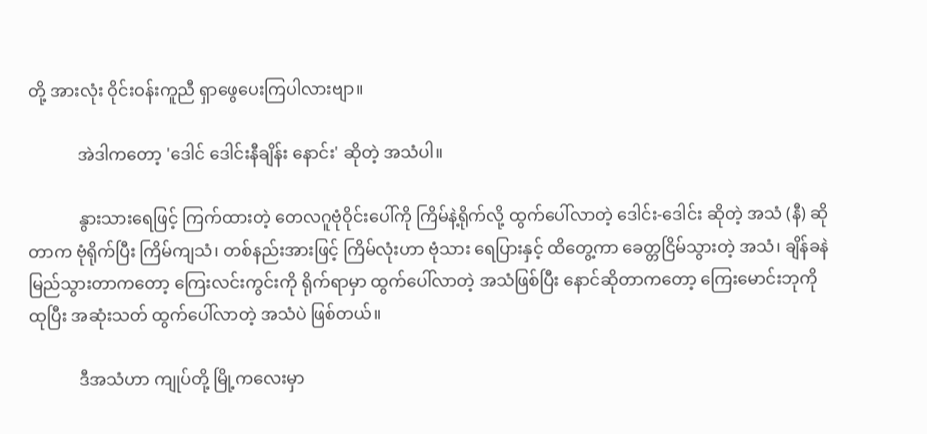တို့ အားလုံး ဝိုင်းဝန်းကူညီ ရှာဖွေပေးကြပါလားဗျာ။

            အဲဒါကတော့ 'ဒေါင် ဒေါင်းနီချိန်း နောင်း' ဆိုတဲ့ အသံပါ။

            နွားသားရေဖြင့် ကြက်ထားတဲ့ တေလဂူဗုံဝိုင်းပေါ်ကို ကြိမ်နဲ့ရိုက်လို့ ထွက်ပေါ်လာတဲ့ ဒေါင်း-ဒေါင်း ဆိုတဲ့ အသံ (နီ) ဆိုတာက ဗုံရိုက်ပြီး ကြိမ်ကျသံ၊ တစ်နည်းအားဖြင့် ကြိမ်လုံးဟာ ဗုံသား ရေပြားနှင့် ထိတွေ့ကာ ခေတ္တငြိမ်သွားတဲ့ အသံ၊ ချိန်ခနဲ မြည်သွားတာကတော့ ကြေးလင်းကွင်းကို ရိုက်ရာမှာ ထွက်ပေါ်လာတဲ့ အသံဖြစ်ပြီး နောင်ဆိုတာကတော့ ကြေးမောင်းဘုကို ထုပြီး အဆုံးသတ် ထွက်ပေါ်လာတဲ့ အသံပဲ ဖြစ်တယ်။

            ဒီအသံဟာ ကျုပ်တို့ မြို့ကလေးမှာ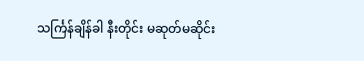သင်္ကြန်ချိန်ခါ နီးတိုင်း မဆုတ်မဆိုင်း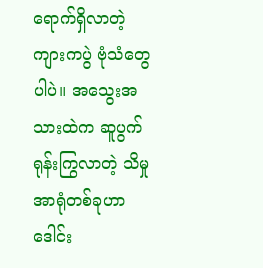ရောက်ရှိလာတဲ့ ကျားကပွဲ ဗုံသံတွေပါပဲ။ အသွေးအသားထဲက ဆူပွက်ရုန်းကြွလာတဲ့ သိမှုအာရုံတစ်ခုဟာ ဒေါင်း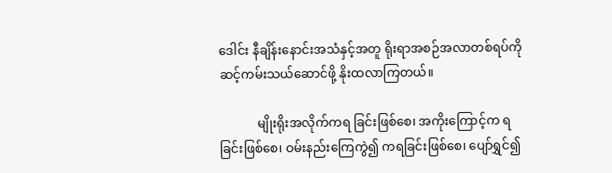ဒေါင်း နီချိန်းနောင်းအသံနှင့်အတူ ရိုးရာအစဉ်အလာတစ်ရပ်ကို ဆင့်ကမ်းသယ်ဆောင်ဖို့ နိုးထလာကြတယ်။

            မျိုးရိုးအလိုက်ကရ ခြင်းဖြစ်စေ၊ အကိုးကြောင့်က ရခြင်းဖြစ်စေ၊ ဝမ်းနည်းကြေကွဲ၍ ကရခြင်းဖြစ်စေ၊ ပျော်ရွှင်၍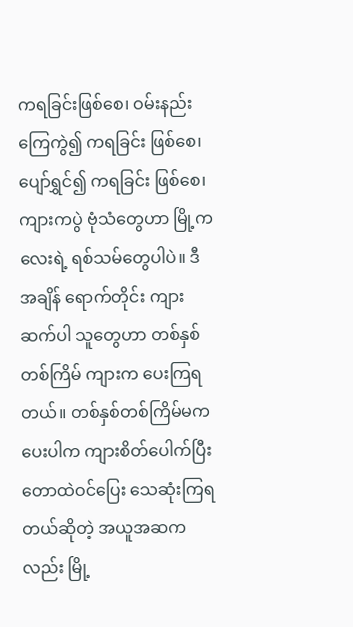ကရခြင်းဖြစ်စေ၊ ဝမ်းနည်းကြေကွဲ၍ ကရခြင်း ဖြစ်စေ၊ ပျော်ရွှင်၍ ကရခြင်း ဖြစ်စေ၊ ကျားကပွဲ ဗုံသံတွေဟာ မြို့ကလေးရဲ့ ရစ်သမ်တွေပါပဲ။ ဒီအချိန် ရောက်တိုင်း ကျားဆက်ပါ သူတွေဟာ တစ်နှစ်တစ်ကြိမ် ကျားက ပေးကြရတယ်။ တစ်နှစ်တစ်ကြိမ်မက ပေးပါက ကျားစိတ်ပေါက်ပြီး တောထဲဝင်ပြေး သေဆုံးကြရတယ်ဆိုတဲ့ အယူအဆကလည်း မြို့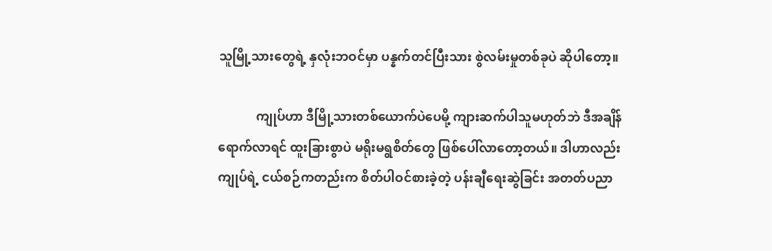သူမြို့သားတွေရဲ့ နှလုံးဘဝင်မှာ ပန္နက်တင်ပြီးသား စွဲလမ်းမှုတစ်ခုပဲ ဆိုပါတော့။

            ကျုပ်ဟာ ဒီမြို့သားတစ်ယောက်ပဲပေမို့ ကျားဆက်ပါသူမဟုတ်ဘဲ ဒီအချိန်ရောက်လာရင် ထူးခြားစွာပဲ မရိုးမရွစိတ်တွေ ဖြစ်ပေါ်လာတော့တယ်။ ဒါဟာလည်း ကျုပ်ရဲ့ ငယ်စဉ်ကတည်းက စိတ်ပါဝင်စားခဲ့တဲ့ ပန်းချီရေးဆွဲခြင်း အတတ်ပညာ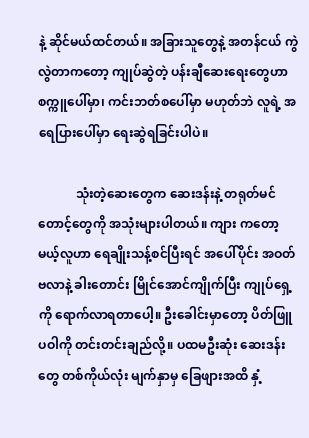နဲ့ ဆိုင်မယ်ထင်တယ်။ အခြားသူတွေနဲ့ အတန်ငယ် ကွဲလွဲတာကတော့ ကျုပ်ဆွဲတဲ့ ပန်းချီဆေးရေးတွေဟာ စက္ကူပေါ်မှာ၊ ကင်းဘတ်စပေါ်မှာ မဟုတ်ဘဲ လူရဲ့ အရေပြားပေါ်မှာ ရေးဆွဲရခြင်းပါပဲ။

            သုံးတဲ့ဆေးတွေက ဆေးဒန်းနဲ့ တရုတ်မင်တောင့်တွေကို အသုံးများပါတယ်။ ကျား ကတော့မယ့်လူဟာ ရေချိုးသန့်စင်ပြီးရင် အပေါ်ပိုင်း အဝတ်ဗလာနဲ့ ခါးတောင်း မြိုင်အောင်ကျိုက်ပြီး ကျုပ်ရှေ့ကို ရောက်လာရတာပေါ့။ ဦးခေါင်းမှာတော့ ပိတ်ဖြူပဝါကို တင်းတင်းချည်လို့။ ပထမဦးဆုံး ဆေးဒန်းတွေ တစ်ကိုယ်လုံး မျက်နှာမှ ခြေဖျားအထိ နှံ့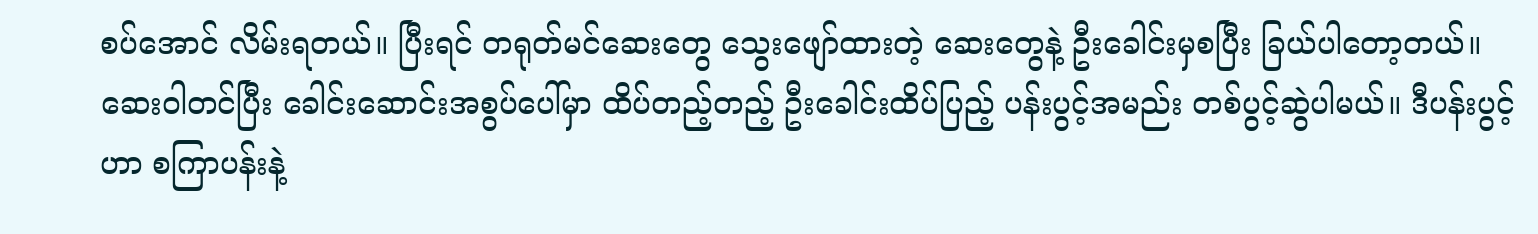စပ်အောင် လိမ်းရတယ်။ ပြီးရင် တရုတ်မင်ဆေးတွေ သွေးဖျော်ထားတဲ့ ဆေးတွေနဲ့ ဦးခေါင်းမှစပြီး ခြယ်ပါတော့တယ်။                                   ဆေးဝါတင်ပြီး ခေါင်းဆောင်းအစွပ်ပေါ်မှာ ထိပ်တည့်တည့် ဦးခေါင်းထိပ်ပြည့် ပန်းပွင့်အမည်း တစ်ပွင့်ဆွဲပါမယ်။ ဒီပန်းပွင့်ဟာ စကြာပန်းနဲ့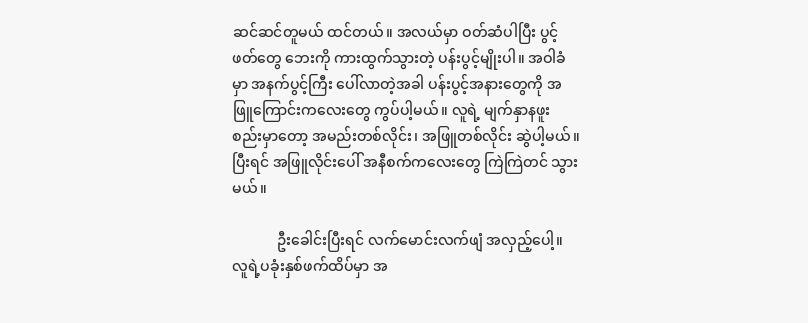ဆင်ဆင်တူမယ် ထင်တယ်။ အလယ်မှာ ဝတ်ဆံပါပြီး ပွင့်ဖတ်တွေ ဘေးကို ကားထွက်သွားတဲ့ ပန်းပွင့်မျိုးပါ။ အဝါခံမှာ အနက်ပွင့်ကြီး ပေါ်လာတဲ့အခါ ပန်းပွင့်အနားတွေကို အဖြူကြောင်းကလေးတွေ ကွပ်ပါ့မယ်။ လူရဲ့ မျက်နှာနဖူးစည်းမှာတော့ အမည်းတစ်လိုင်း၊ အဖြူတစ်လိုင်း ဆွဲပါ့မယ်။ ပြီးရင် အဖြူလိုင်းပေါ် အနီစက်ကလေးတွေ ကြဲကြဲတင် သွားမယ်။

            ဦးခေါင်းပြီးရင် လက်မောင်းလက်ဖျံ အလှည့်ပေါ့။  လူရဲ့ပခုံးနှစ်ဖက်ထိပ်မှာ အ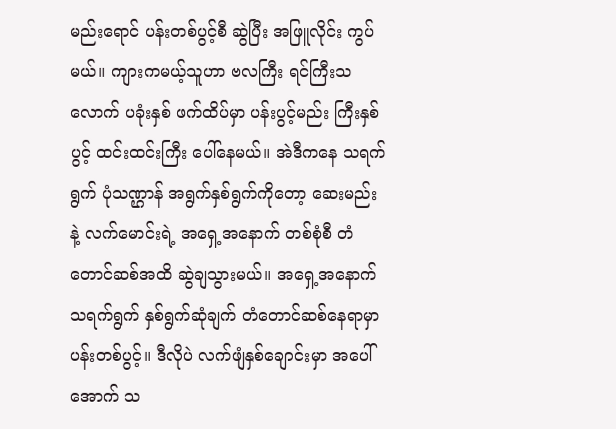မည်းရောင် ပန်းတစ်ပွင့်စီ ဆွဲပြီး အဖြူလိုင်း ကွပ်မယ်။ ကျားကမယ့်သူဟာ ဗလကြီး ရင်ကြီးသလောက် ပခုံးနှစ် ဖက်ထိပ်မှာ ပန်းပွင့်မည်း ကြီးနှစ်ပွင့် ထင်းထင်းကြီး ပေါ်နေမယ်။ အဲဒီကနေ သရက်ရွက် ပုံသဏ္ဌာန် အရွက်နှစ်ရွက်ကိုတော့ ဆေးမည်းနဲ့ လက်မောင်းရဲ့ အရှေ့အနောက် တစ်စုံစီ တံတောင်ဆစ်အထိ ဆွဲချသွားမယ်။ အရှေ့အနောက် သရက်ရွက် နှစ်ရွက်ဆုံချက် တံတောင်ဆစ်နေရာမှာ ပန်းတစ်ပွင့်။ ဒီလိုပဲ လက်ဖျံနှစ်ချောင်းမှာ အပေါ်အောက် သ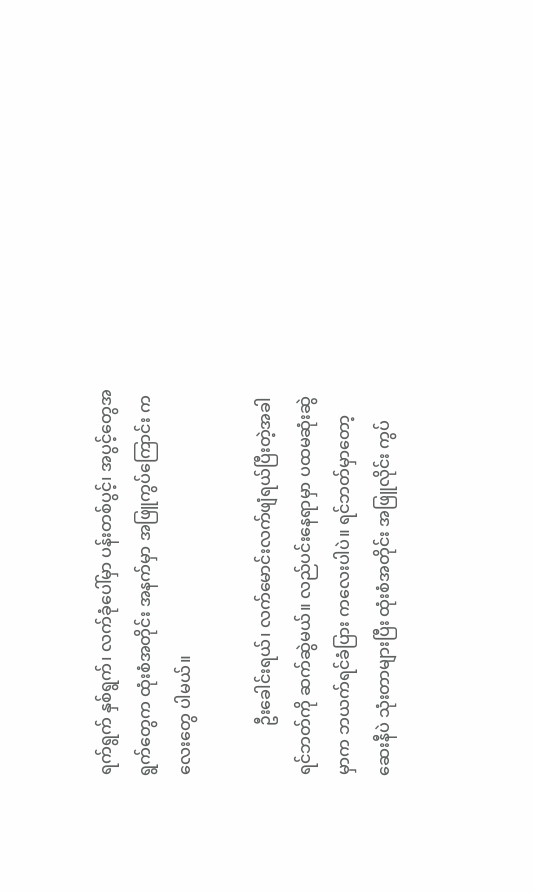ရက်ရွက် နှစ်ရွက်၊ လက်ခုံပေါ်မှာ ပန်းတစ်ပွင့်၊ အပွင့်တွေအရွက်တွေက ထုံးစံအတိုင်း အနက်မှာ အဖြူကွပ်ကြောင်း ကလေးတွေ ပါမယ်။

            ဦးခေါင်းရယ်၊ လက်မောင်းလက်ဖျံရယ်ပြီးတဲ့အခါ ရင်ဘတ်ကို ဆက်ဆွဲမယ်။ လည်ပင်းနေရာမှာ ပထမဆုံးဆွဲမှာက ဘယက်ရင်ခံပြား ကလေးပါပဲ။ ရင်ဘတ်မှာတော့ ဆေးနီပဲ သုံးတာများပြီး ထုံးစံအတိုင်း အဖြူလိုင်း ကွပ်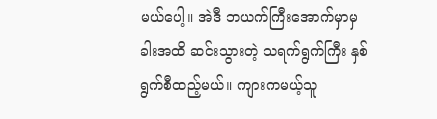မယ်ပေါ့။ အဲဒီ ဘယက်ကြီးအောက်မှာမှ ခါးအထိ ဆင်းသွားတဲ့ သရက်ရွက်ကြီး နှစ်ရွက်စီထည့်မယ်။ ကျားကမယ့်သူ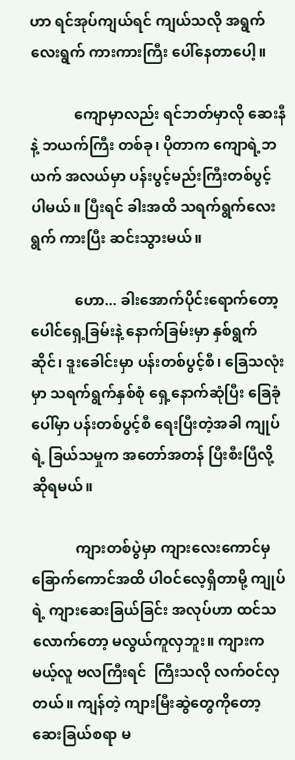ဟာ ရင်အုပ်ကျယ်ရင် ကျယ်သလို အရွက်လေးရွက် ကားကားကြီး ပေါ်နေတာပေါ့။

            ကျောမှာလည်း ရင်ဘတ်မှာလို ဆေးနီနဲ့ ဘယက်ကြီး တစ်ခု၊ ပိုတာက ကျောရဲ့ဘယက် အလယ်မှာ ပန်းပွင့်မည်းကြီးတစ်ပွင့် ပါမယ်။ ပြီးရင် ခါးအထိ သရက်ရွက်လေးရွက် ကားပြီး ဆင်းသွားမယ်။

            ဟော... ခါးအောက်ပိုင်းရောက်တော့ ပေါင်ရှေ့ခြမ်းနဲ့ နောက်ခြမ်းမှာ နှစ်ရွက်ဆိုင်၊ ဒူးခေါင်းမှာ ပန်းတစ်ပွင့်စီ၊ ခြေသလုံးမှာ သရက်ရွက်နှစ်စုံ ရှေ့နောက်ဆုံပြီး ခြေခုံပေါ်မှာ ပန်းတစ်ပွင့်စီ ရေးပြီးတဲ့အခါ ကျုပ်ရဲ့ ခြယ်သမှုက အတော်အတန် ပြီးစီးပြီလို့ ဆိုရမယ်။

            ကျားတစ်ပွဲမှာ ကျားလေးကောင်မှ ခြောက်ကောင်အထိ ပါဝင်လေ့ရှိတာမို့ ကျုပ်ရဲ့ ကျားဆေးခြယ်ခြင်း အလုပ်ဟာ ထင်သလောက်တော့ မလွယ်ကူလှဘူး။ ကျားကမယ့်လူ ဗလကြီးရင်  ကြီးသလို လက်ဝင်လှတယ်။ ကျန်တဲ့ ကျားမြီးဆွဲတွေကိုတော့ ဆေးခြယ်စရာ မ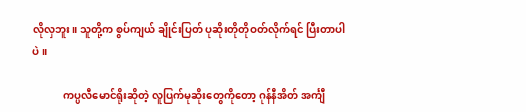လိုလှဘူး။ သူတို့က စွပ်ကျယ် ချိုင်းပြတ် ပုဆိုးတိုတိုဝတ်လိုက်ရင် ပြီးတာပါပဲ။

            ကပ္ပလီမောင်ရိုးဆိုတဲ့ လူပြက်မုဆိုးတွေကိုတော့ ဂုန်နီအိတ် အင်္ကျီ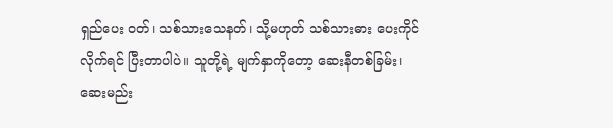ရှည်ပေး ဝတ်၊ သစ်သားသေနတ်၊ သို့မဟုတ် သစ်သားဓား ပေးကိုင်လိုက်ရင် ပြီးတာပါပဲ။ သူတို့ရဲ့ မျက်နှာကိုတော့ ဆေးနီတစ်ခြမ်း၊ ဆေးမည်း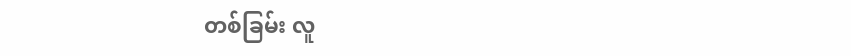တစ်ခြမ်း လူ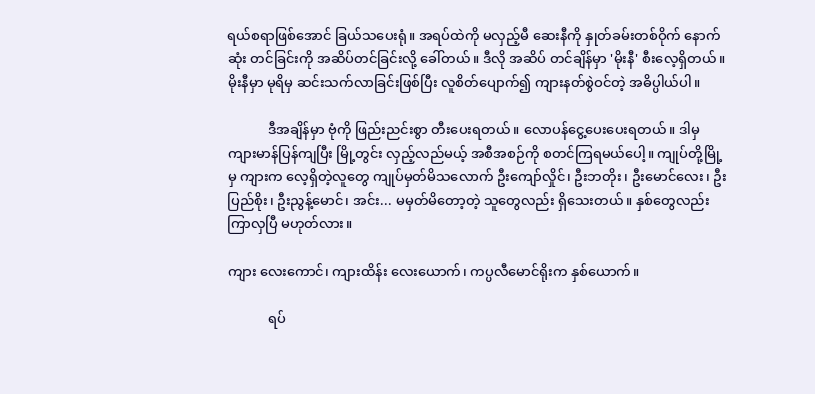ရယ်စရာဖြစ်အောင် ခြယ်သပေးရုံ။ အရပ်ထဲကို မလှည့်မီ ဆေးနီကို နှုတ်ခမ်းတစ်ဝိုက် နောက်ဆုံး တင်ခြင်းကို အဆိပ်တင်ခြင်းလို့ ခေါ်တယ်။ ဒီလို အဆိပ် တင်ချိန်မှာ 'မိုးနီ' စီးလေ့ရှိတယ်။ မိုးနီမှာ မုရိမှ ဆင်းသက်လာခြင်းဖြစ်ပြီး လူစိတ်ပျောက်၍ ကျားနတ်စွဲဝင်တဲ့ အဓိပ္ပါယ်ပါ။

            ဒီအချိန်မှာ ဗုံကို ဖြည်းညင်းစွာ တီးပေးရတယ်။ လောပန်ငွေ့ပေးပေးရတယ်။ ဒါမှ ကျားမာန်ပြန်ကျပြီး မြို့တွင်း လှည့်လည်မယ့် အစီအစဉ်ကို စတင်ကြရမယ်ပေါ့။ ကျုပ်တို့မြို့မှ ကျားက လေ့ရှိတဲ့လူတွေ ကျုပ်မှတ်မိသလောက် ဦးကျော်လှိုင်၊ ဦးဘတိုး၊ ဦးမောင်လေး၊ ဦးပြည်စိုး၊ ဦးညွန့်မောင်၊ အင်း... မမှတ်မိတော့တဲ့ သူတွေလည်း ရှိသေးတယ်။ နှစ်တွေလည်း ကြာလှပြီ မဟုတ်လား။

ကျား လေးကောင်၊ ကျားထိန်း လေးယောက်၊ ကပ္ပလီမောင်ရိုးက နှစ်ယောက်။

            ရပ်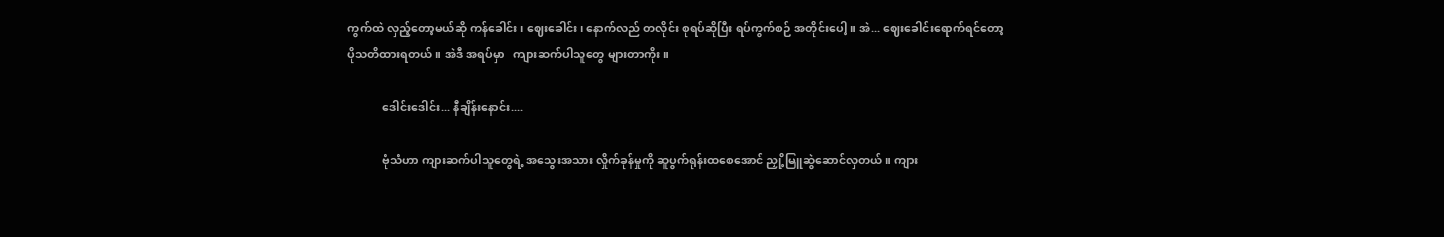ကွက်ထဲ လှည့်တော့မယ်ဆို ကန်ခေါင်း၊ ဈေးခေါင်း၊ နောက်လည် တလိုင်း စုရပ်ဆိုပြီး ရပ်ကွက်စဉ် အတိုင်းပေါ့။ အဲ... ဈေးခေါင်းရောက်ရင်တော့ ပိုသတိထားရတယ်။ အဲဒီ အရပ်မှာ   ကျားဆက်ပါသူတွေ များတာကိုး။

            ဒေါင်းဒေါင်း... နီချိန်းနောင်း....

            ဗုံသံဟာ ကျားဆက်ပါသူတွေရဲ့ အသွေးအသား လှိုက်ခုန်မှုကို ဆူပွက်ရုန်းထစေအောင် ညှို့မြူဆွဲဆောင်လှတယ်။ ကျား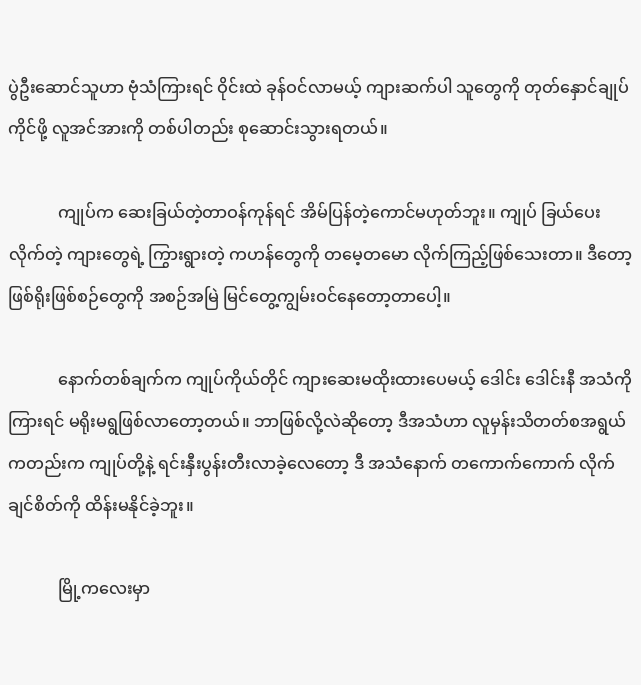ပွဲဦးဆောင်သူဟာ ဗုံသံကြားရင် ဝိုင်းထဲ ခုန်ဝင်လာမယ့် ကျားဆက်ပါ သူတွေကို တုတ်နှောင်ချုပ်ကိုင်ဖို့ လူအင်အားကို တစ်ပါတည်း စုဆောင်းသွားရတယ်။

            ကျုပ်က ဆေးခြယ်တဲ့တာဝန်ကုန်ရင် အိမ်ပြန်တဲ့ကောင်မဟုတ်ဘူး။ ကျုပ် ခြယ်ပေးလိုက်တဲ့ ကျားတွေရဲ့ ကြွားရွားတဲ့ ကဟန်တွေကို တမေ့တမော လိုက်ကြည့်ဖြစ်သေးတာ။ ဒီတော့ ဖြစ်ရိုးဖြစ်စဉ်တွေကို အစဉ်အမြဲ မြင်တွေ့ကျွမ်းဝင်နေတော့တာပေါ့။

            နောက်တစ်ချက်က ကျုပ်ကိုယ်တိုင် ကျားဆေးမထိုးထားပေမယ့် ဒေါင်း ဒေါင်းနီ အသံကိုကြားရင် မရိုးမရွဖြစ်လာတော့တယ်။ ဘာဖြစ်လို့လဲဆိုတော့ ဒီအသံဟာ လူမှန်းသိတတ်စအရွယ် ကတည်းက ကျုပ်တို့နဲ့ ရင်းနှီးပွန်းတီးလာခဲ့လေတော့ ဒီ အသံနောက် တကောက်ကောက် လိုက်ချင်စိတ်ကို ထိန်းမနိုင်ခဲ့ဘူး။

            မြို့ကလေးမှာ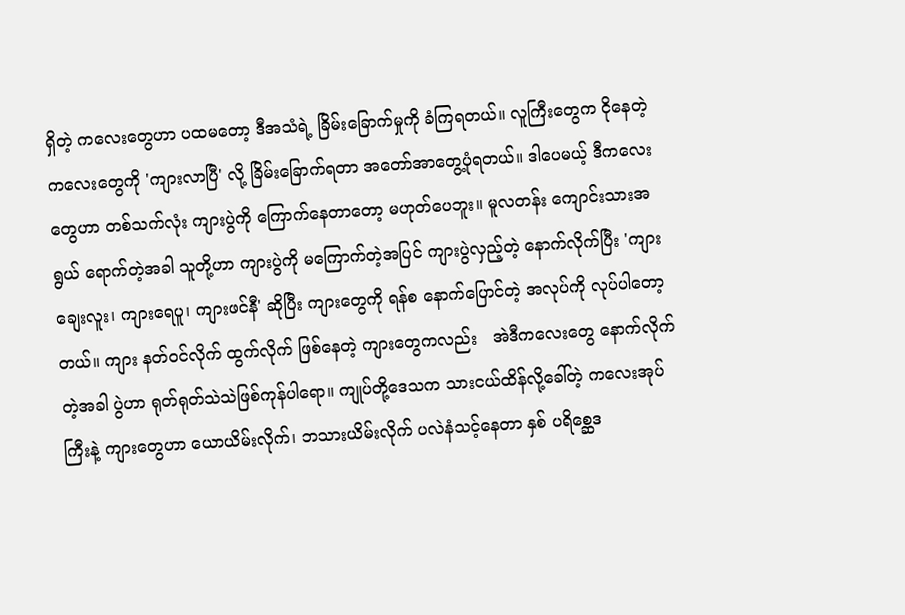ရှိတဲ့ ကလေးတွေဟာ ပထမတော့ ဒီအသံရဲ့ ခြိမ်းခြောက်မှုကို ခံကြရတယ်။ လူကြီးတွေက ငိုနေတဲ့ ကလေးတွေကို 'ကျားလာပြီ' လို့ ခြိမ်းခြောက်ရတာ အတော်အာတွေ့ပုံရတယ်။ ဒါပေမယ့် ဒီကလေးတွေဟာ တစ်သက်လုံး ကျားပွဲကို ကြောက်နေတာတော့ မဟုတ်ပေဘူး။ မူလတန်း ကျောင်းသားအရွယ် ရောက်တဲ့အခါ သူတို့ဟာ ကျားပွဲကို မကြောက်တဲ့အပြင် ကျားပွဲလှည့်တဲ့ နောက်လိုက်ပြီး 'ကျားချေးလူး၊ ကျားရေပူ၊ ကျားဖင်နီ' ဆိုပြီး ကျားတွေကို ရန်စ နောက်ပြောင်တဲ့ အလုပ်ကို လုပ်ပါတော့တယ်။ ကျား နတ်ဝင်လိုက် ထွက်လိုက် ဖြစ်နေတဲ့ ကျားတွေကလည်း   အဲဒီကလေးတွေ နောက်လိုက်တဲ့အခါ ပွဲဟာ ရုတ်ရုတ်သဲသဲဖြစ်ကုန်ပါရော။ ကျုပ်တို့ဒေသက သားငယ်ထိန်လို့ခေါ်တဲ့ ကလေးအုပ်ကြီးနဲ့ ကျားတွေဟာ ယောယိမ်းလိုက်၊ ဘသားယိမ်းလိုက် ပလဲနံသင့်နေတာ နှစ် ပရိစ္ဆေဒ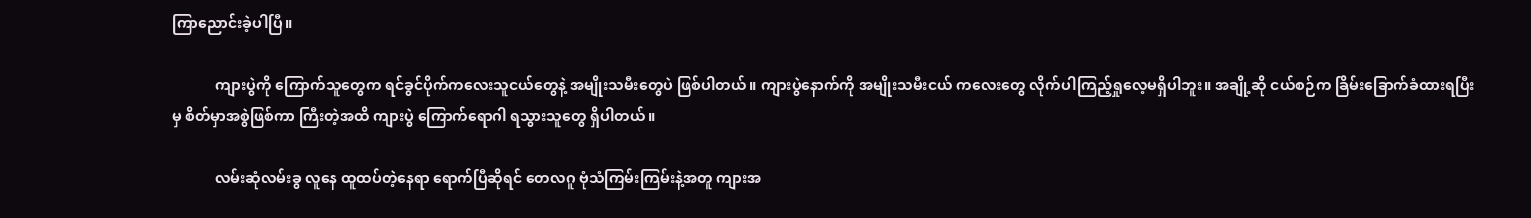ကြာညောင်းခဲ့ပါပြီ။

            ကျားပွဲကို ကြောက်သူတွေက ရင်ခွင်ပိုက်ကလေးသူငယ်တွေနဲ့ အမျိုးသမီးတွေပဲ ဖြစ်ပါတယ်။ ကျားပွဲနောက်ကို အမျိုးသမီးငယ် ကလေးတွေ လိုက်ပါကြည့်ရှုလေ့မရှိပါဘူး။ အချို့ဆို ငယ်စဉ်က ခြိမ်းခြောက်ခံထားရပြီးမှ စိတ်မှာအစွဲဖြစ်ကာ ကြီးတဲ့အထိ ကျားပွဲ ကြောက်ရောဂါ ရသွားသူတွေ ရှိပါတယ်။

            လမ်းဆုံလမ်းခွ လူနေ ထူထပ်တဲ့နေရာ ရောက်ပြီဆိုရင် တေလဂူ ဗုံသံကြမ်းကြမ်းနဲ့အတူ ကျားအ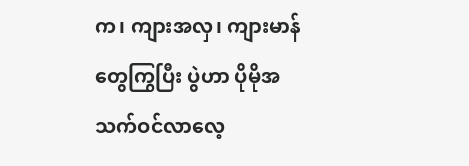က၊ ကျားအလှ၊ ကျားမာန်တွေကြွပြီး ပွဲဟာ ပိုမိုအသက်ဝင်လာလေ့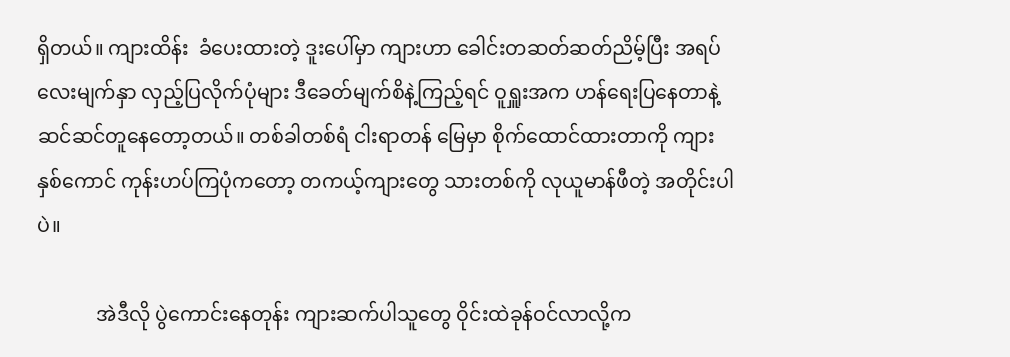ရှိတယ်။ ကျားထိန်း  ခံပေးထားတဲ့ ဒူးပေါ်မှာ ကျားဟာ ခေါင်းတဆတ်ဆတ်ညိမ့်ပြီး အရပ်လေးမျက်နှာ လှည့်ပြလိုက်ပုံများ ဒီခေတ်မျက်စိနဲ့ကြည့်ရင် ဝူရှူးအက ဟန်ရေးပြနေတာနဲ့ ဆင်ဆင်တူနေတော့တယ်။ တစ်ခါတစ်ရံ ငါးရာတန် မြေမှာ စိုက်ထောင်ထားတာကို ကျားနှစ်ကောင် ကုန်းဟပ်ကြပုံကတော့ တကယ့်ကျားတွေ သားတစ်ကို လုယူမာန်ဖီတဲ့ အတိုင်းပါပဲ။

            အဲဒီလို ပွဲကောင်းနေတုန်း ကျားဆက်ပါသူတွေ ဝိုင်းထဲခုန်ဝင်လာလို့က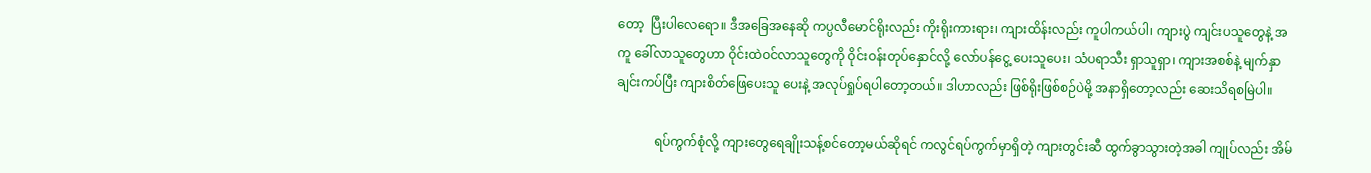တော့  ပြီးပါလေရော။ ဒီအခြေအနေဆို ကပ္ပလီမောင်ရိုးလည်း ကိုးရိုးကားရား၊ ကျားထိန်းလည်း ကူပါကယ်ပါ၊ ကျားပွဲ ကျင်းပသူတွေနဲ့ အကူ ခေါ်လာသူတွေဟာ ဝိုင်းထဲဝင်လာသူတွေကို ဝိုင်းဝန်းတုပ်နှောင်လို့ လော်ပန်ငွေ့ ပေးသူပေး၊ သံပရာသီး ရှာသူရှာ၊ ကျားအစစ်နဲ့ မျက်နှာချင်းကပ်ပြီး ကျားစိတ်ဖြေပေးသူ ပေးနဲ့ အလုပ်ရှုပ်ရပါတော့တယ်။ ဒါဟာလည်း ဖြစ်ရိုးဖြစ်စဉ်ပဲမို့ အနာရှိတော့လည်း ဆေးသိရစမြဲပါ။

            ရပ်ကွက်စုံလို့ ကျားတွေရေချိုးသန့်စင်တော့မယ်ဆိုရင် ကလွင်ရပ်ကွက်မှာရှိတဲ့ ကျားတွင်းဆီ ထွက်ခွာသွားတဲ့အခါ ကျုပ်လည်း အိမ်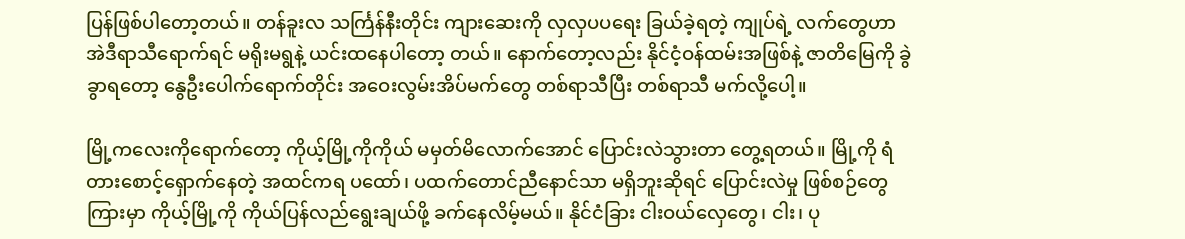ပြန်ဖြစ်ပါတော့တယ်။ တန်ခူးလ သင်္ကြန်နီးတိုင်း ကျားဆေးကို လှလှပပရေး ခြယ်ခဲ့ရတဲ့ ကျုပ်ရဲ့ လက်တွေဟာ အဲဒီရာသီရောက်ရင် မရိုးမရွနဲ့ ယင်းထနေပါတော့ တယ်။ နောက်တော့လည်း နိုင်ငံ့ဝန်ထမ်းအဖြစ်နဲ့ ဇာတိမြေကို ခွဲခွာရတော့ နွေဦးပေါက်ရောက်တိုင်း အဝေးလွမ်းအိပ်မက်တွေ တစ်ရာသီပြီး တစ်ရာသီ မက်လို့ပေါ့။

မြို့ကလေးကိုရောက်တော့ ကိုယ့်မြို့ကိုကိုယ် မမှတ်မိလောက်အောင် ပြောင်းလဲသွားတာ တွေ့ရတယ်။ မြို့ကို ရံတားစောင့်ရှောက်နေတဲ့ အထင်ကရ ပထော်၊ ပထက်တောင်ညီနောင်သာ မရှိဘူးဆိုရင် ပြောင်းလဲမှု ဖြစ်စဉ်တွေကြားမှာ ကိုယ့်မြို့ကို ကိုယ်ပြန်လည်ရွေးချယ်ဖို့ ခက်နေလိမ့်မယ်။ နိုင်ငံခြား ငါးဝယ်လှေတွေ၊ ငါး၊ ပု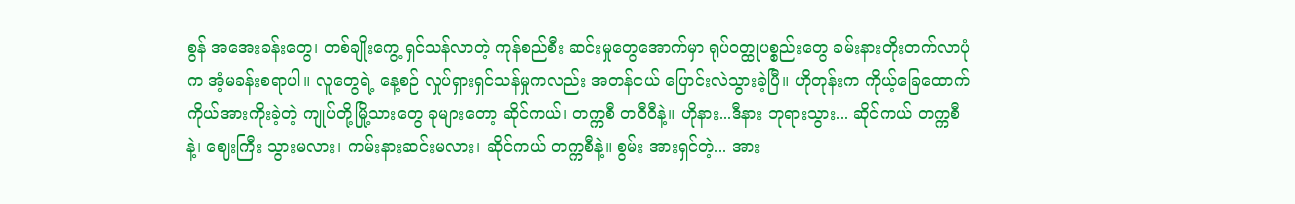စွန် အအေးခန်းတွေ၊ တစ်ချိုးကွေ့ ရှင်သန်လာတဲ့ ကုန်စည်စီး ဆင်းမှုတွေအောက်မှာ ရုပ်ဝတ္ထုပစ္စည်းတွေ ခမ်းနားတိုးတက်လာပုံက အံ့မခန်းစရာပါ။ လူတွေရဲ့ နေ့စဉ် လှုပ်ရှားရှင်သန်မှုကလည်း အတန်ငယ် ပြောင်းလဲသွားခဲ့ပြီ။ ဟိုတုန်းက ကိုယ့်ခြေထောက် ကိုယ်အားကိုးခဲ့တဲ့ ကျုပ်တို့မြို့သားတွေ ခုများတော့ ဆိုင်ကယ်၊ တက္ကစီ တဝီဝီနဲ့။ ဟိုနား...ဒီနား ဘုရားသွား... ဆိုင်ကယ် တက္ကစီနဲ့၊ ဈေးကြီး သွားမလား၊ ကမ်းနားဆင်းမလား၊ ဆိုင်ကယ် တက္ကစီနဲ့။ စွမ်း အားရှင်တဲ့... အား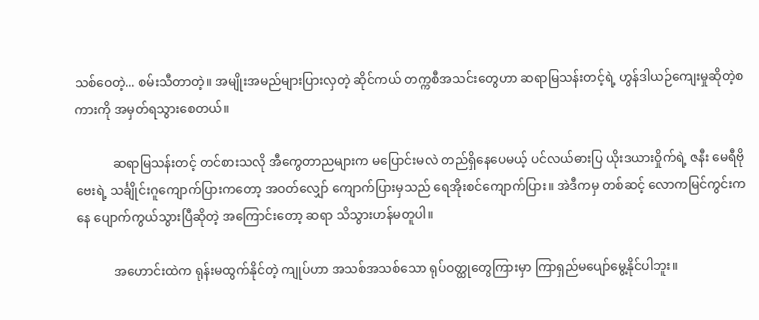သစ်ဝေတဲ့... စမ်းသီတာတဲ့။ အမျိုးအမည်များပြားလှတဲ့ ဆိုင်ကယ် တက္ကစီအသင်းတွေဟာ ဆရာမြသန်းတင့်ရဲ့ ဟွန်ဒါယဉ်ကျေးမှုဆိုတဲ့စကားကို အမှတ်ရသွားစေတယ်။

            ဆရာမြသန်းတင့် တင်စားသလို အီကွေတာညများက မပြောင်းမလဲ တည်ရှိနေပေမယ့် ပင်လယ်ဓားပြ ယိုးဒယားဝှိုက်ရဲ့ ဇနီး မေရီဗိုဗေးရဲ့ သင်္ချိုင်းဂူကျောက်ပြားကတော့ အဝတ်လျှော် ကျောက်ပြားမှသည် ရေအိုးစင်ကျောက်ပြား။ အဲဒီကမှ တစ်ဆင့် လောကမြင်ကွင်းကနေ ပျောက်ကွယ်သွားပြီဆိုတဲ့ အကြောင်းတော့ ဆရာ သိသွားဟန်မတူပါ။

            အဟောင်းထဲက ရုန်းမထွက်နိုင်တဲ့ ကျုပ်ဟာ အသစ်အသစ်သော ရုပ်ဝတ္ထုတွေကြားမှာ ကြာရှည်မပျော်မွေ့နိုင်ပါဘူး။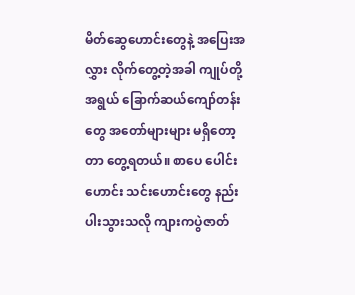မိတ်ဆွေဟောင်းတွေနဲ့ အပြေးအလွှား လိုက်တွေ့တဲ့အခါ ကျုပ်တို့ အရွယ် ခြောက်ဆယ်ကျော်တန်းတွေ အတော်များများ မရှိတော့တာ တွေ့ရတယ်။ စာပေ ပေါင်းဟောင်း သင်းဟောင်းတွေ နည်းပါးသွားသလို ကျားကပွဲဇာတ်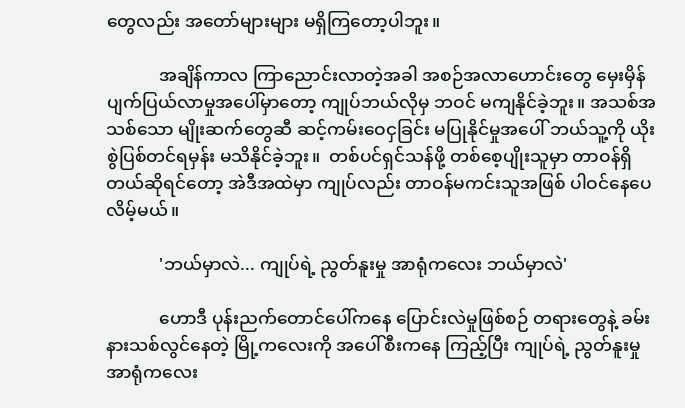တွေလည်း အတော်များများ မရှိကြတော့ပါဘူး။

            အချိန်ကာလ ကြာညောင်းလာတဲ့အခါ အစဉ်အလာဟောင်းတွေ မှေးမှိန် ပျက်ပြယ်လာမှုအပေါ်မှာတော့ ကျုပ်ဘယ်လိုမှ ဘဝင် မကျနိုင်ခဲ့ဘူး။ အသစ်အသစ်သော မျိုးဆက်တွေဆီ ဆင့်ကမ်းဝေငှခြင်း မပြုနိုင်မှုအပေါ် ဘယ်သူ့ကို ယိုးစွဲပြစ်တင်ရမှန်း မသိနိုင်ခဲ့ဘူး။  တစ်ပင်ရှင်သန်ဖို့ တစ်စေ့ပျိုးသူမှာ တာဝန်ရှိတယ်ဆိုရင်တော့ အဲဒီအထဲမှာ ကျုပ်လည်း တာဝန်မကင်းသူအဖြစ် ပါဝင်နေပေလိမ့်မယ်။

            'ဘယ်မှာလဲ... ကျုပ်ရဲ့ ညွတ်နူးမှု အာရုံကလေး ဘယ်မှာလဲ'

            ဟောဒီ ပုန်းညက်တောင်ပေါ်ကနေ ပြောင်းလဲမှုဖြစ်စဉ် တရားတွေနဲ့ ခမ်းနားသစ်လွင်နေတဲ့ မြို့ကလေးကို အပေါ်စီးကနေ ကြည့်ပြီး ကျုပ်ရဲ့ ညွတ်နူးမှု အာရုံကလေး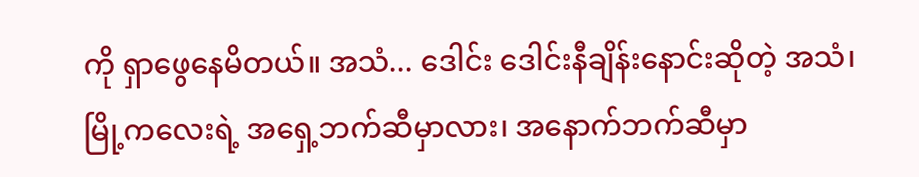ကို ရှာဖွေနေမိတယ်။ အသံ... ဒေါင်း ဒေါင်းနီချိန်းနောင်းဆိုတဲ့ အသံ၊ မြို့ကလေးရဲ့ အရှေ့ဘက်ဆီမှာလား၊ အနောက်ဘက်ဆီမှာ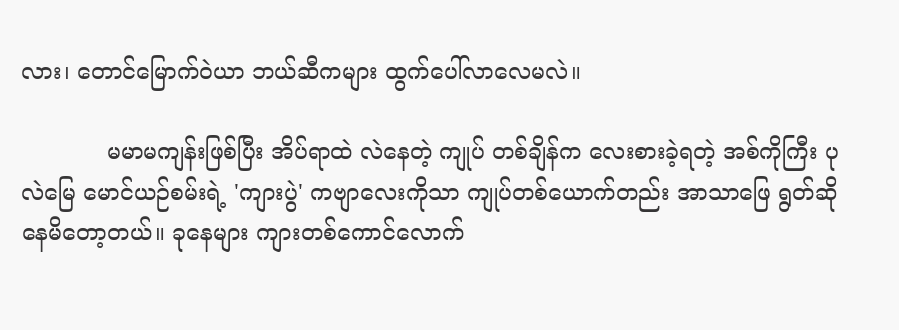လား၊ တောင်မြောက်ဝဲယာ ဘယ်ဆီကများ ထွက်ပေါ်လာလေမလဲ။

            မမာမကျန်းဖြစ်ပြီး အိပ်ရာထဲ လဲနေတဲ့ ကျုပ် တစ်ချိန်က လေးစားခဲ့ရတဲ့ အစ်ကိုကြီး ပုလဲမြေ မောင်ယဉ်စမ်းရဲ့ 'ကျားပွဲ' ကဗျာလေးကိုသာ ကျုပ်တစ်ယောက်တည်း အာသာဖြေ ရွတ်ဆို နေမိတော့တယ်။ ခုနေများ ကျားတစ်ကောင်လောက်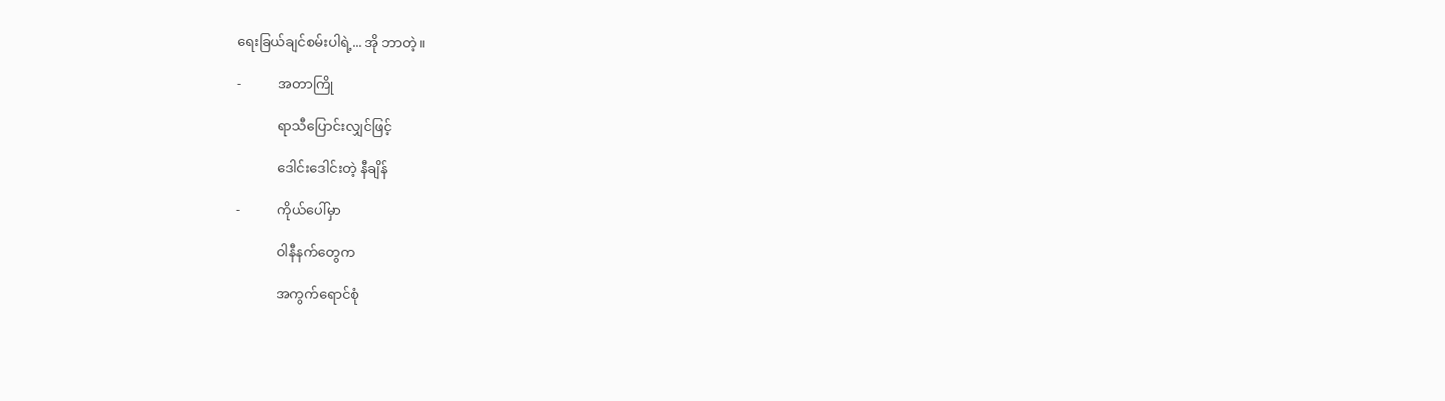ရေးခြယ်ချင်စမ်းပါရဲ့... အို ဘာတဲ့။

-           အတာကြို

            ရာသီပြောင်းလျှင်ဖြင့်

            ဒေါင်းဒေါင်းတဲ့ နီချိန်

-           ကိုယ်ပေါ်မှာ

            ဝါနီနက်တွေက

            အကွက်ရောင်စုံ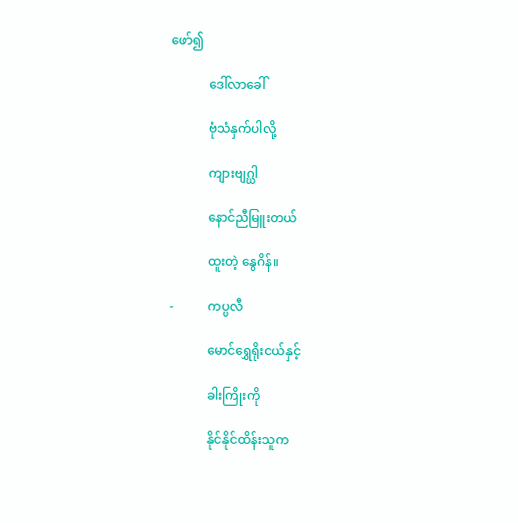ဖော်၍

            ဒေါ်လာခေါ်

            ဗုံသံနှက်ပါလို့

            ကျားဗျဂ္ဃါ

            နောင်ညီမြူးတယ်

            ထူးတဲ့ နွေဂိန်။

-           ကပ္ပလီ

            မောင်ရွှေရိုးငယ်နှင့်

            ခါးကြိုးကို

            နိုင်နိုင်ထိန်းသူက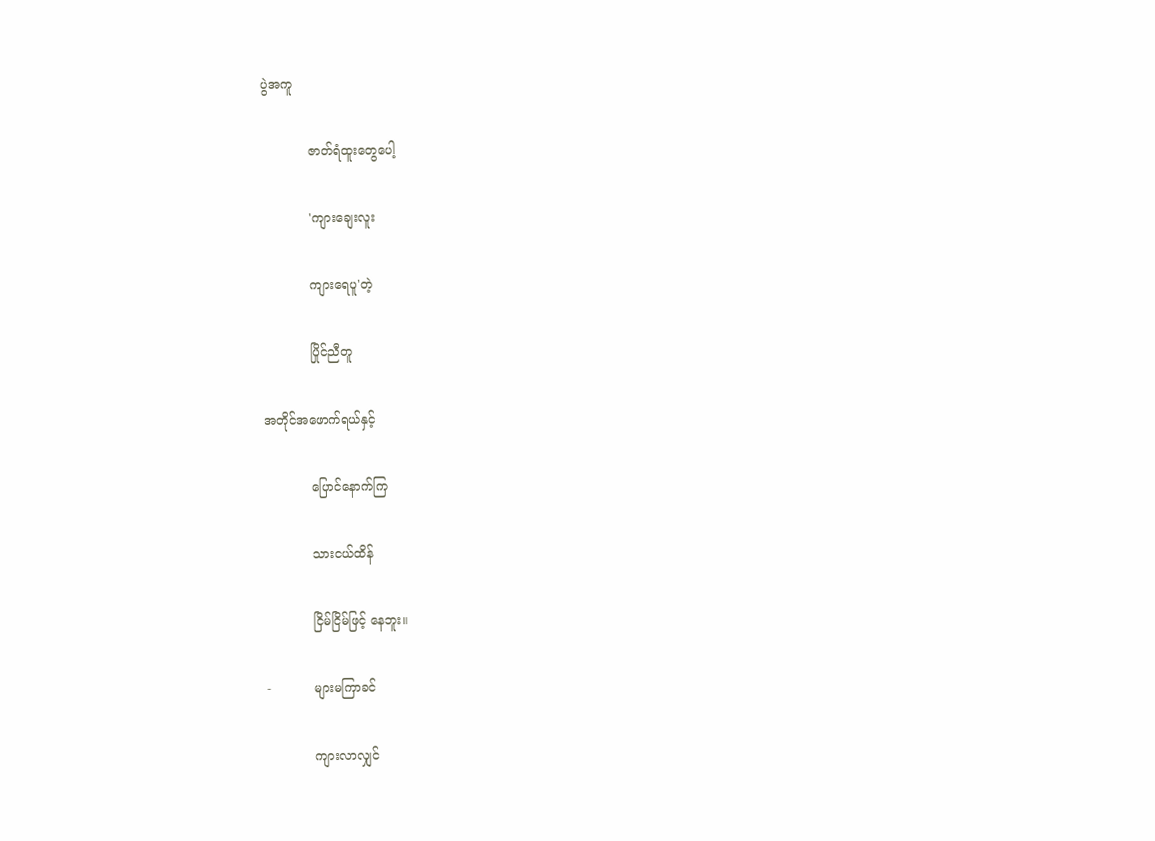ပွဲအကူ

            ဇာတ်ရံထူးတွေပေါ့

            'ကျားချေးလူး

            ကျားရေပူ'တဲ့

            ပြိုင်ညီတူ

အတိုင်အဖောက်ရယ်နှင့်

            ပြောင်နောက်ကြ

            သားငယ်ထိန်

            ငြိမ်ငြိမ်ဖြင့် နေဘူး။

-           များမကြာခင်

            ကျားလာလျှင်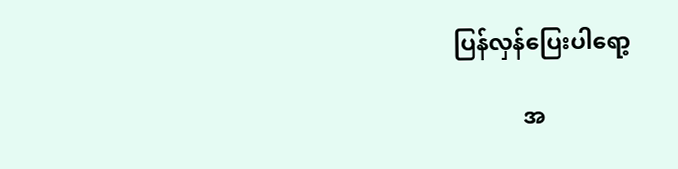ပြန်လှန်ပြေးပါရော့

            အ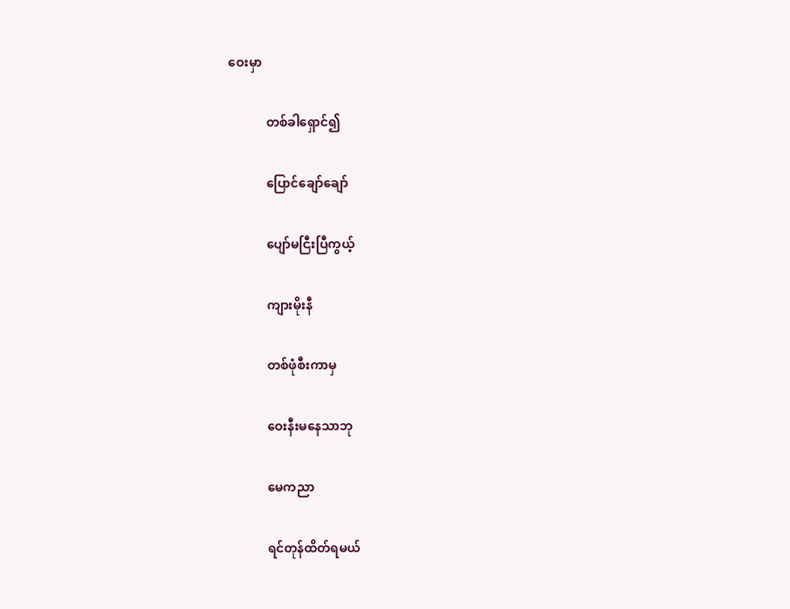ဝေးမှာ

            တစ်ခါရှောင်၍

            ပြောင်ချော်ချော်

            ပျော်မငြီးပြီကွယ့်

            ကျားမိုးနီ

            တစ်ဖုံစီးကာမှ

            ဝေးနီးမနေသာဘု

            မေကညာ

            ရင်တုန်ထိတ်ရမယ်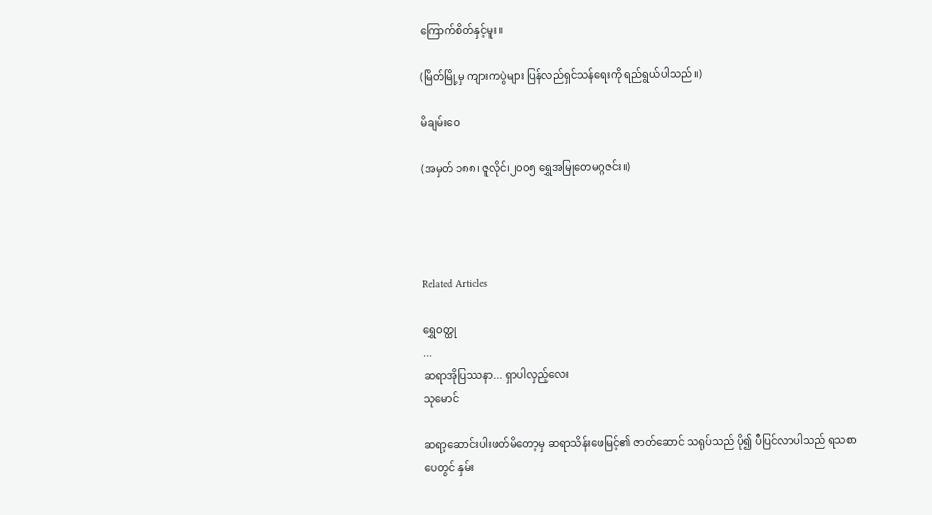ကြောက်စိတ်နှင့်မူး။

(မြိတ်မြို့မှ ကျားကပွဲများ ပြန်လည်ရှင်သန်ရေးကို ရည်ရွယ်ပါသည်။)

မိချမ်းဝေ

(အမှတ် ၁၈၈၊ ဇူလိုင်၊၂၀၀၅ ရွှေအမြုတေမဂ္ဂဇင်း။)




Related Articles

ရွှေဝတ္ထု
...
ဆရာအိုပြဿနာ... ရှာပါလှည့်လေး
သုမောင်

ဆရာ့ဆောင်းပါးဖတ်မိတော့မှ ဆရာသိန်းဖေမြင့်၏ ဇာတ်ဆောင် သရုပ်သည် ပို၍ ပီပြင်လာပါသည် ရသစာပေတွင် နှမ်း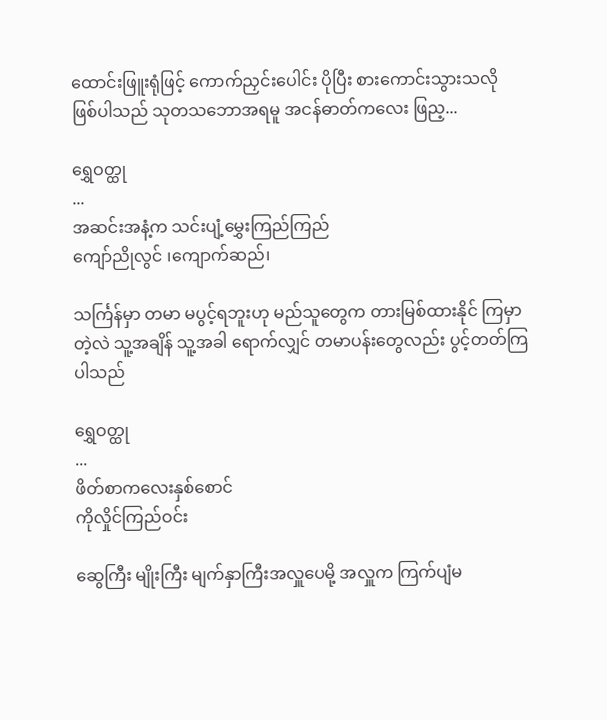ထောင်းဖြူးရုံဖြင့် ကောက်ညှင်းပေါင်း ပိုပြီး စားကောင်းသွားသလို ဖြစ်ပါသည် သုတသဘောအရမူ အငန်ဓာတ်ကလေး ဖြည့...

ရွှေဝတ္ထု
...
အဆင်းအနံ့က သင်းပျံ့မွှေးကြည်ကြည်
ကျော်ညိုလွင် ၊ကျောက်ဆည်၊

သင်္ကြန်မှာ တမာ မပွင့်ရဘူးဟု မည်သူတွေက တားမြစ်ထားနိုင် ကြမှာတဲ့လဲ သူ့အချိန် သူ့အခါ ရောက်လျှင် တမာပန်းတွေလည်း ပွင့်တတ်ကြပါသည်

ရွှေဝတ္ထု
...
ဖိတ်စာကလေးနှစ်စောင်
ကိုလှိုင်ကြည်ဝင်း

ဆွေကြီး မျိုးကြီး မျက်နှာကြီးအလှူပေမို့ အလှူက ကြက်ပျံမ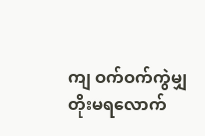ကျ ဝက်ဝက်ကွဲမျှ တိုးမရလောက်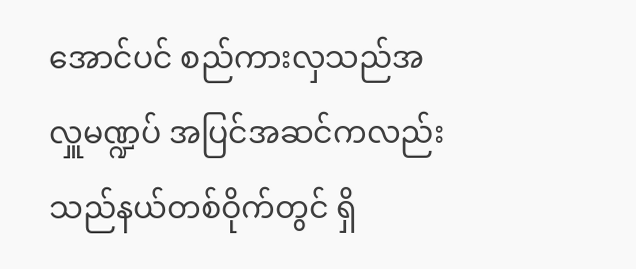အောင်ပင် စည်ကားလှသည်အလှူမဏ္ဍပ် အပြင်အဆင်ကလည်း သည်နယ်တစ်ဝိုက်တွင် ရှိ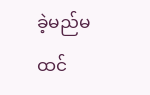ခဲ့မည်မထင်